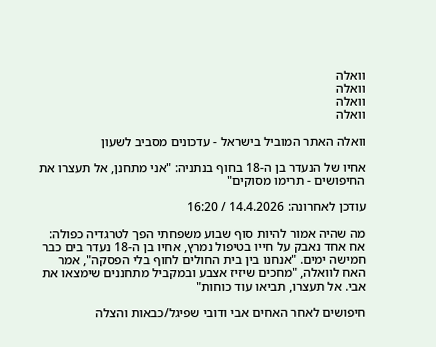וואלה
וואלה
וואלה
וואלה

וואלה האתר המוביל בישראל - עדכונים מסביב לשעון

אחיו של הנעדר בן ה-18 בחוף בנתניה: "אני מתחנן, אל תעצרו את החיפושים - תרימו מסוקים"

עודכן לאחרונה: 14.4.2026 / 16:20

מה שהיה אמור להיות סוף שבוע משפחתי הפך לטרגדיה כפולה: אח אחד נאבק על חייו בטיפול נמרץ, אחיו בן ה-18 נעדר בים כבר חמישה ימים. "אנחנו בין בית החולים לחוף בלי הפסקה", אמר האח לוואלה, "מחכים שיזיז אצבע ובמקביל מתחננים שימצאו את אבי. אל תעצרו, תביאו עוד כוחות"

חיפושים לאחר האחים אבי ודובי שפיגל/כבאות והצלה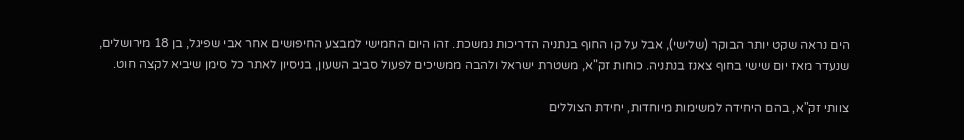הים נראה שקט יותר הבוקר (שלישי), אבל על קו החוף בנתניה הדריכות נמשכת. זהו היום החמישי למבצע החיפושים אחר אבי שפיגל, בן 18 מירושלים, שנעדר מאז יום שישי בחוף צאנז בנתניה. כוחות זק"א, משטרת ישראל ולהבה ממשיכים לפעול סביב השעון, בניסיון לאתר כל סימן שיביא לקצה חוט.

צוותי זק"א, בהם היחידה למשימות מיוחדות, יחידת הצוללים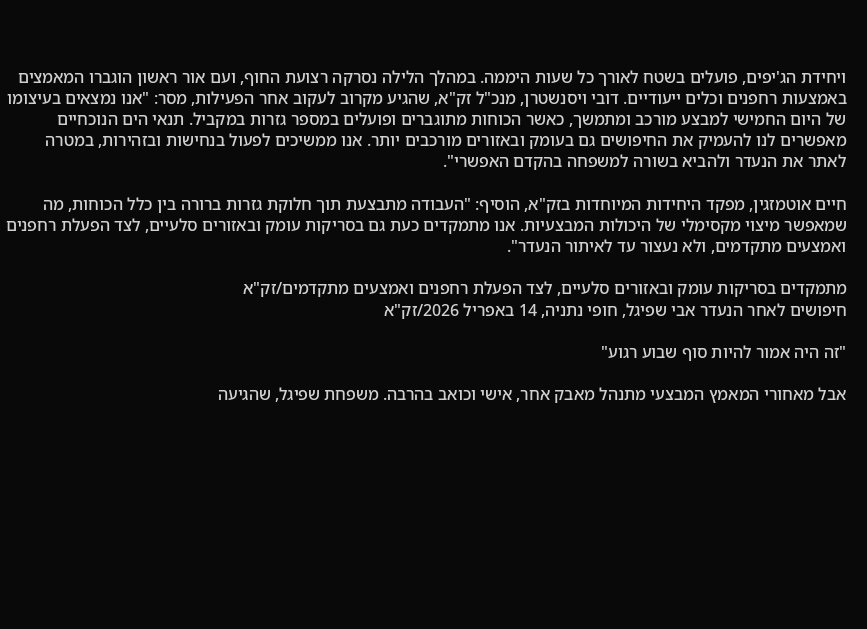ויחידת הג'יפים, פועלים בשטח לאורך כל שעות היממה. במהלך הלילה נסרקה רצועת החוף, ועם אור ראשון הוגברו המאמצים באמצעות רחפנים וכלים ייעודיים. דובי ויסנשטרן, מנכ"ל זק"א, שהגיע מקרוב לעקוב אחר הפעילות, מסר: "אנו נמצאים בעיצומו של היום החמישי למבצע מורכב ומתמשך, כאשר הכוחות מתוגברים ופועלים במספר גזרות במקביל. תנאי הים הנוכחיים מאפשרים לנו להעמיק את החיפושים גם בעומק ובאזורים מורכבים יותר. אנו ממשיכים לפעול בנחישות ובזהירות, במטרה לאתר את הנעדר ולהביא בשורה למשפחה בהקדם האפשרי".

חיים אוטמזגין, מפקד היחידות המיוחדות בזק"א, הוסיף: "העבודה מתבצעת תוך חלוקת גזרות ברורה בין כלל הכוחות, מה שמאפשר מיצוי מקסימלי של היכולות המבצעיות. אנו מתמקדים כעת גם בסריקות עומק ובאזורים סלעיים, לצד הפעלת רחפנים ואמצעים מתקדמים, ולא נעצור עד לאיתור הנעדר".

מתמקדים בסריקות עומק ובאזורים סלעיים, לצד הפעלת רחפנים ואמצעים מתקדמים/זק"א
חיפושים לאחר הנעדר אבי שפיגל, חופי נתניה, 14 באפריל 2026/זק"א

"זה היה אמור להיות סוף שבוע רגוע"

אבל מאחורי המאמץ המבצעי מתנהל מאבק אחר, אישי וכואב בהרבה. משפחת שפיגל, שהגיעה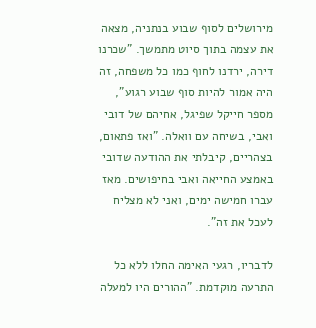מירושלים לסוף שבוע בנתניה, מצאה את עצמה בתוך סיוט מתמשך. "שכרנו דירה, ירדנו לחוף כמו כל משפחה, זה היה אמור להיות סוף שבוע רגוע", מספר חייקל שפיגל, אחיהם של דובי ואבי, בשיחה עם וואלה. "ואז פתאום, בצהריים, קיבלתי את ההודעה שדובי באמצע החייאה ואבי בחיפושים. מאז עברו חמישה ימים, ואני לא מצליח לעכל את זה".

לדבריו, רגעי האימה החלו ללא כל התרעה מוקדמת. "ההורים היו למעלה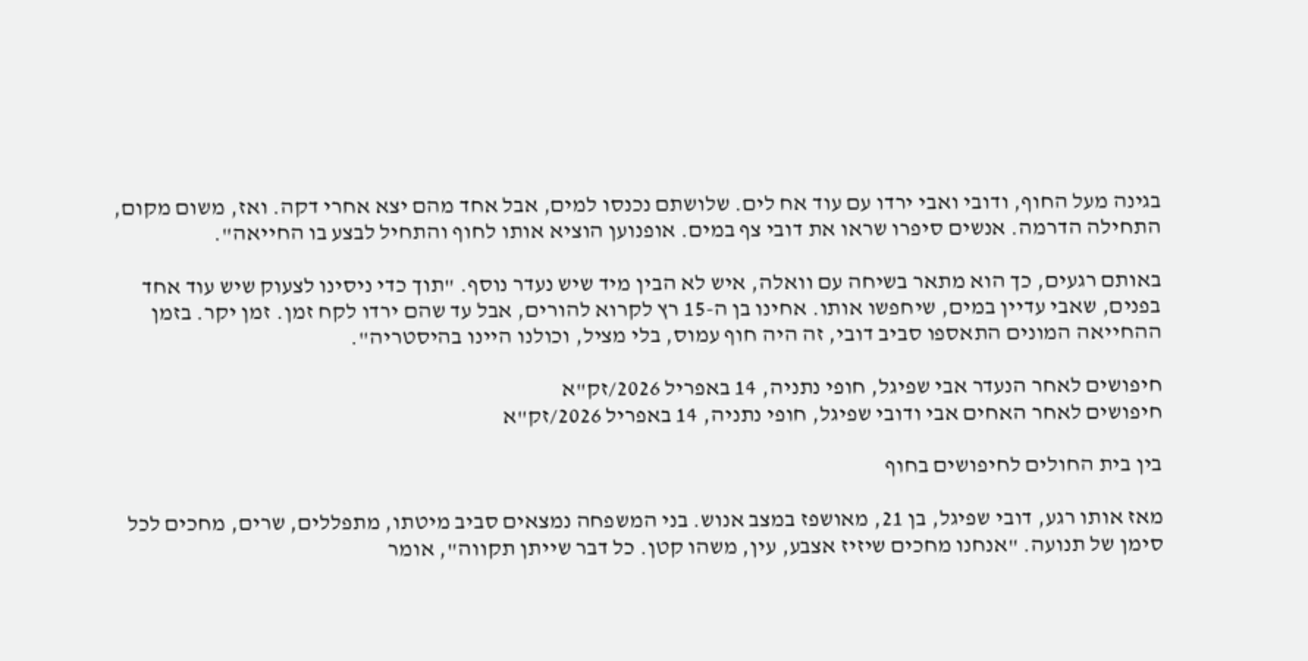בגינה מעל החוף, ודובי ואבי ירדו עם עוד אח לים. שלושתם נכנסו למים, אבל אחד מהם יצא אחרי דקה. ואז, משום מקום, התחילה הדרמה. אנשים סיפרו שראו את דובי צף במים. אופנוען הוציא אותו לחוף והתחיל לבצע בו החייאה".

באותם רגעים, כך הוא מתאר בשיחה עם וואלה, איש לא הבין מיד שיש נעדר נוסף. "תוך כדי ניסינו לצעוק שיש עוד אחד בפנים, שאבי עדיין במים, שיחפשו אותו. אחינו בן ה-15 רץ לקרוא להורים, אבל עד שהם ירדו לקח זמן. זמן יקר. בזמן ההחייאה המונים התאספו סביב דובי, זה היה חוף עמוס, בלי מציל, וכולנו היינו בהיסטריה".

חיפושים לאחר הנעדר אבי שפיגל, חופי נתניה, 14 באפריל 2026/זק"א
חיפושים לאחר האחים אבי ודובי שפיגל, חופי נתניה, 14 באפריל 2026/זק"א

בין בית החולים לחיפושים בחוף

מאז אותו רגע, דובי שפיגל, בן 21, מאושפז במצב אנוש. בני המשפחה נמצאים סביב מיטתו, מתפללים, שרים, מחכים לכל סימן של תנועה. "אנחנו מחכים שיזיז אצבע, עין, משהו קטן. כל דבר שייתן תקווה", אומר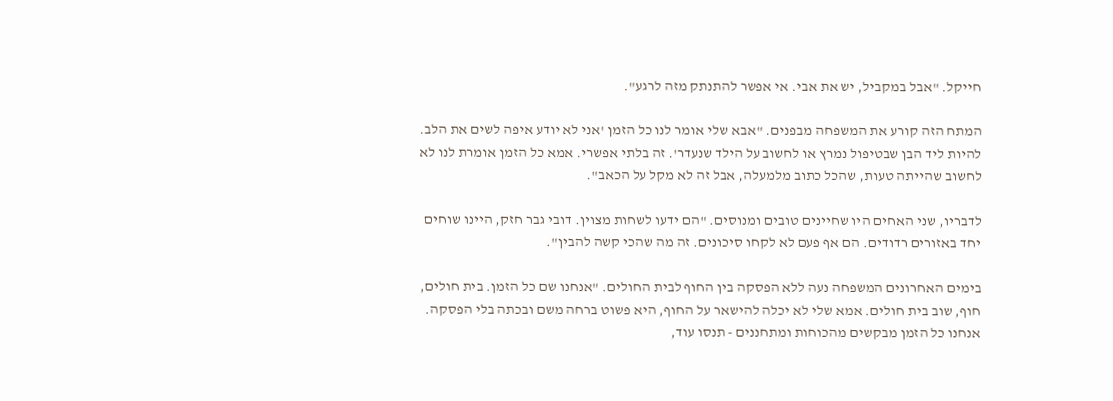חייקל. "אבל במקביל, יש את אבי. אי אפשר להתנתק מזה לרגע".

המתח הזה קורע את המשפחה מבפנים. "אבא שלי אומר לנו כל הזמן 'אני לא יודע איפה לשים את הלב. להיות ליד הבן שבטיפול נמרץ או לחשוב על הילד שנעדר'. זה בלתי אפשרי. אמא כל הזמן אומרת לנו לא לחשוב שהייתה טעות, שהכל כתוב מלמעלה, אבל זה לא מקל על הכאב".

לדבריו, שני האחים היו שחיינים טובים ומנוסים. "הם ידעו לשחות מצוין. דובי גבר חזק, היינו שוחים יחד באזורים רדודים. הם אף פעם לא לקחו סיכונים. זה מה שהכי קשה להבין".

בימים האחרונים המשפחה נעה ללא הפסקה בין החוף לבית החולים. "אנחנו שם כל הזמן. בית חולים, חוף, שוב בית חולים. אמא שלי לא יכלה להישאר על החוף, היא פשוט ברחה משם ובכתה בלי הפסקה. אנחנו כל הזמן מבקשים מהכוחות ומתחננים - תנסו עוד,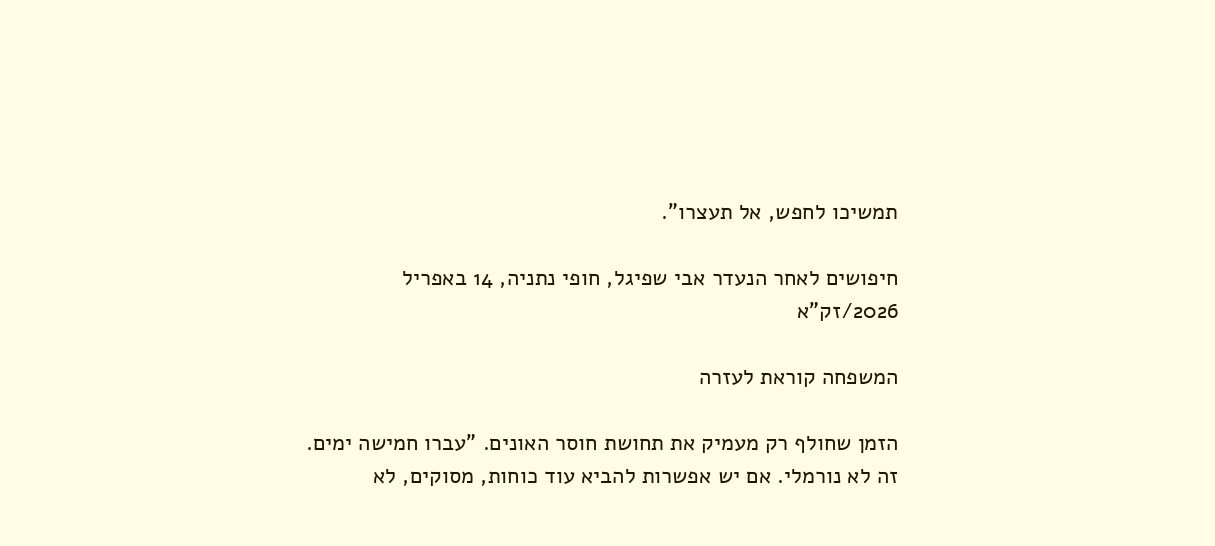תמשיכו לחפש, אל תעצרו".

חיפושים לאחר הנעדר אבי שפיגל, חופי נתניה, 14 באפריל 2026/זק"א

המשפחה קוראת לעזרה

הזמן שחולף רק מעמיק את תחושת חוסר האונים. "עברו חמישה ימים. זה לא נורמלי. אם יש אפשרות להביא עוד כוחות, מסוקים, לא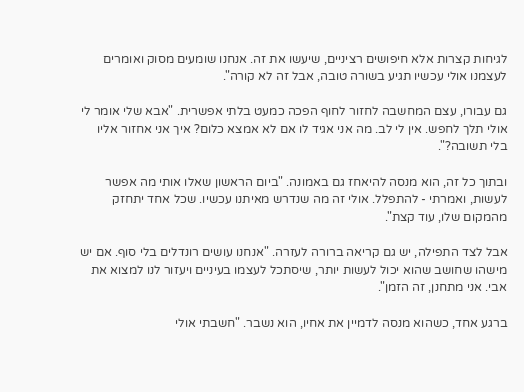לגיחות קצרות אלא חיפושים רציניים, שיעשו את זה. אנחנו שומעים מסוק ואומרים לעצמנו אולי עכשיו תגיע בשורה טובה, אבל זה לא קורה".

גם עבורו, עצם המחשבה לחזור לחוף הפכה כמעט בלתי אפשרית. "אבא שלי אומר לי אולי תלך לחפש. אין לי לב. מה אני אגיד לו אם לא אמצא כלום? איך אני אחזור אליו בלי תשובה?".

ובתוך כל זה, הוא מנסה להיאחז גם באמונה. "ביום הראשון שאלו אותי מה אפשר לעשות, ואמרתי - להתפלל. אולי זה מה שנדרש מאיתנו עכשיו. שכל אחד יתחזק מהמקום שלו, עוד קצת".

אבל לצד התפילה, יש גם קריאה ברורה לעזרה. "אנחנו עושים רונדלים בלי סוף. אם יש מישהו שחושב שהוא יכול לעשות יותר, שיסתכל לעצמו בעיניים ויעזור לנו למצוא את אבי. אני מתחנן, זה הזמן".

ברגע אחד, כשהוא מנסה לדמיין את אחיו, הוא נשבר. "חשבתי אולי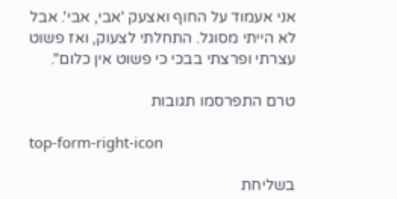אני אעמוד על החוף ואצעק 'אבי, אבי'. אבל לא הייתי מסוגל. התחלתי לצעוק, ואז פשוט עצרתי ופרצתי בבכי כי פשוט אין כלום".

טרם התפרסמו תגובות

top-form-right-icon

בשליחת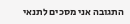התגובה אני מסכים לתנאי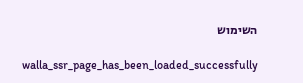השימוש

    walla_ssr_page_has_been_loaded_successfully